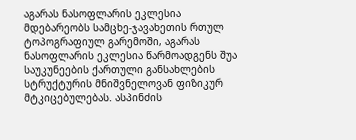აგარას ნასოფლარის ეკლესია
მდებარეობს სამცხე-ჯავახეთის რთულ ტოპოგრაფიულ გარემოში, აგარას ნასოფლარის ეკლესია წარმოადგენს შუა საუკუნეების ქართული განსახლების სტრუქტურის მნიშვნელოვან ფიზიკურ მტკიცებულებას. ასპინძის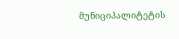მუნიციპალიტეტის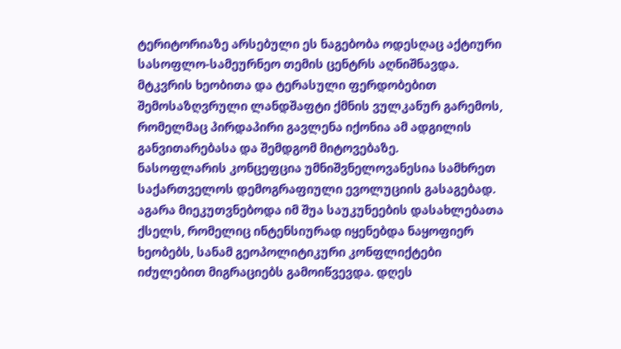ტერიტორიაზე არსებული ეს ნაგებობა ოდესღაც აქტიური სასოფლო-სამეურნეო თემის ცენტრს აღნიშნავდა. მტკვრის ხეობითა და ტერასული ფერდობებით შემოსაზღვრული ლანდშაფტი ქმნის ვულკანურ გარემოს, რომელმაც პირდაპირი გავლენა იქონია ამ ადგილის განვითარებასა და შემდგომ მიტოვებაზე.
ნასოფლარის კონცეფცია უმნიშვნელოვანესია სამხრეთ საქართველოს დემოგრაფიული ევოლუციის გასაგებად. აგარა მიეკუთვნებოდა იმ შუა საუკუნეების დასახლებათა ქსელს, რომელიც ინტენსიურად იყენებდა ნაყოფიერ ხეობებს, სანამ გეოპოლიტიკური კონფლიქტები იძულებით მიგრაციებს გამოიწვევდა. დღეს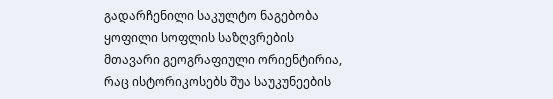გადარჩენილი საკულტო ნაგებობა ყოფილი სოფლის საზღვრების მთავარი გეოგრაფიული ორიენტირია, რაც ისტორიკოსებს შუა საუკუნეების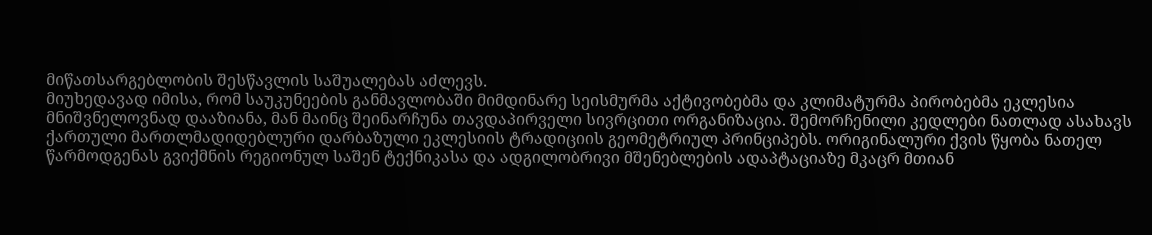მიწათსარგებლობის შესწავლის საშუალებას აძლევს.
მიუხედავად იმისა, რომ საუკუნეების განმავლობაში მიმდინარე სეისმურმა აქტივობებმა და კლიმატურმა პირობებმა ეკლესია მნიშვნელოვნად დააზიანა, მან მაინც შეინარჩუნა თავდაპირველი სივრცითი ორგანიზაცია. შემორჩენილი კედლები ნათლად ასახავს ქართული მართლმადიდებლური დარბაზული ეკლესიის ტრადიციის გეომეტრიულ პრინციპებს. ორიგინალური ქვის წყობა ნათელ წარმოდგენას გვიქმნის რეგიონულ საშენ ტექნიკასა და ადგილობრივი მშენებლების ადაპტაციაზე მკაცრ მთიან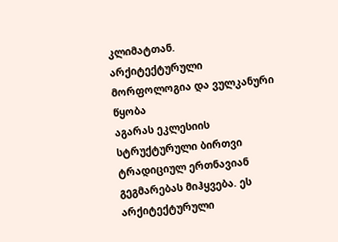კლიმატთან.
არქიტექტურული მორფოლოგია და ვულკანური წყობა
აგარას ეკლესიის სტრუქტურული ბირთვი ტრადიციულ ერთნავიან გეგმარებას მიჰყვება. ეს არქიტექტურული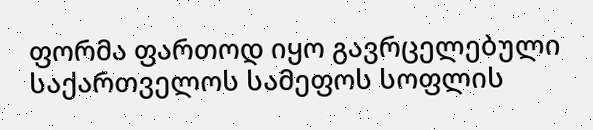ფორმა ფართოდ იყო გავრცელებული საქართველოს სამეფოს სოფლის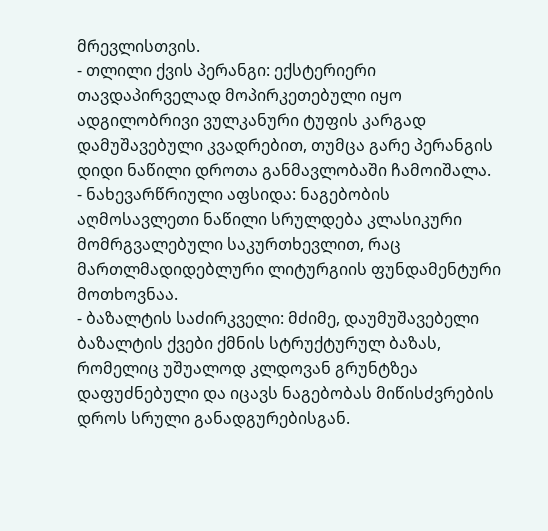მრევლისთვის.
- თლილი ქვის პერანგი: ექსტერიერი თავდაპირველად მოპირკეთებული იყო ადგილობრივი ვულკანური ტუფის კარგად დამუშავებული კვადრებით, თუმცა გარე პერანგის დიდი ნაწილი დროთა განმავლობაში ჩამოიშალა.
- ნახევარწრიული აფსიდა: ნაგებობის აღმოსავლეთი ნაწილი სრულდება კლასიკური მომრგვალებული საკურთხევლით, რაც მართლმადიდებლური ლიტურგიის ფუნდამენტური მოთხოვნაა.
- ბაზალტის საძირკველი: მძიმე, დაუმუშავებელი ბაზალტის ქვები ქმნის სტრუქტურულ ბაზას, რომელიც უშუალოდ კლდოვან გრუნტზეა დაფუძნებული და იცავს ნაგებობას მიწისძვრების დროს სრული განადგურებისგან.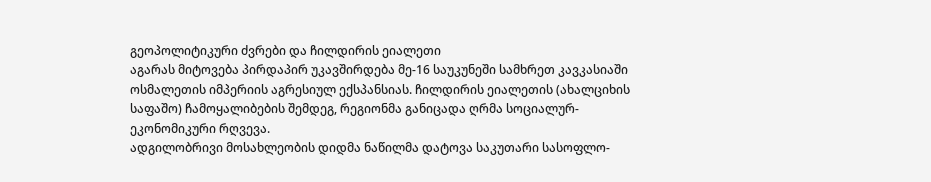გეოპოლიტიკური ძვრები და ჩილდირის ეიალეთი
აგარას მიტოვება პირდაპირ უკავშირდება მე-16 საუკუნეში სამხრეთ კავკასიაში ოსმალეთის იმპერიის აგრესიულ ექსპანსიას. ჩილდირის ეიალეთის (ახალციხის საფაშო) ჩამოყალიბების შემდეგ, რეგიონმა განიცადა ღრმა სოციალურ-ეკონომიკური რღვევა.
ადგილობრივი მოსახლეობის დიდმა ნაწილმა დატოვა საკუთარი სასოფლო-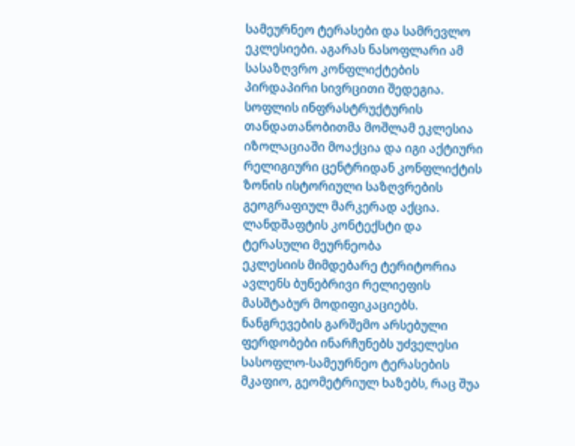სამეურნეო ტერასები და სამრევლო ეკლესიები. აგარას ნასოფლარი ამ სასაზღვრო კონფლიქტების პირდაპირი სივრცითი შედეგია. სოფლის ინფრასტრუქტურის თანდათანობითმა მოშლამ ეკლესია იზოლაციაში მოაქცია და იგი აქტიური რელიგიური ცენტრიდან კონფლიქტის ზონის ისტორიული საზღვრების გეოგრაფიულ მარკერად აქცია.
ლანდშაფტის კონტექსტი და ტერასული მეურნეობა
ეკლესიის მიმდებარე ტერიტორია ავლენს ბუნებრივი რელიეფის მასშტაბურ მოდიფიკაციებს. ნანგრევების გარშემო არსებული ფერდობები ინარჩუნებს უძველესი სასოფლო-სამეურნეო ტერასების მკაფიო, გეომეტრიულ ხაზებს, რაც შუა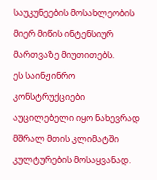საუკუნეების მოსახლეობის მიერ მიწის ინტენსიურ მართვაზე მიუთითებს.
ეს საინჟინრო კონსტრუქციები აუცილებელი იყო ნახევრად მშრალ მთის კლიმატში კულტურების მოსაყვანად.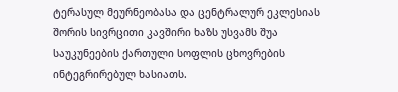ტერასულ მეურნეობასა და ცენტრალურ ეკლესიას შორის სივრცითი კავშირი ხაზს უსვამს შუა საუკუნეების ქართული სოფლის ცხოვრების ინტეგრირებულ ხასიათს.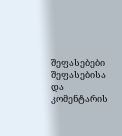შეფასებები
შეფასებისა და კომენტარის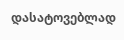დასატოვებლად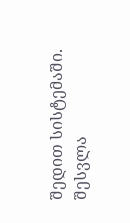შედით სისტემაში. შესვლა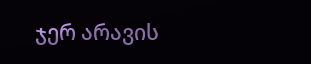ჯერ არავის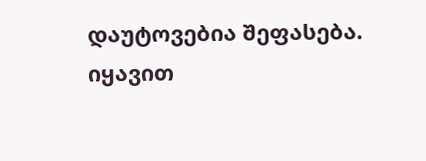დაუტოვებია შეფასება. იყავით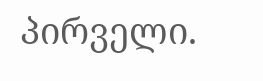პირველი.